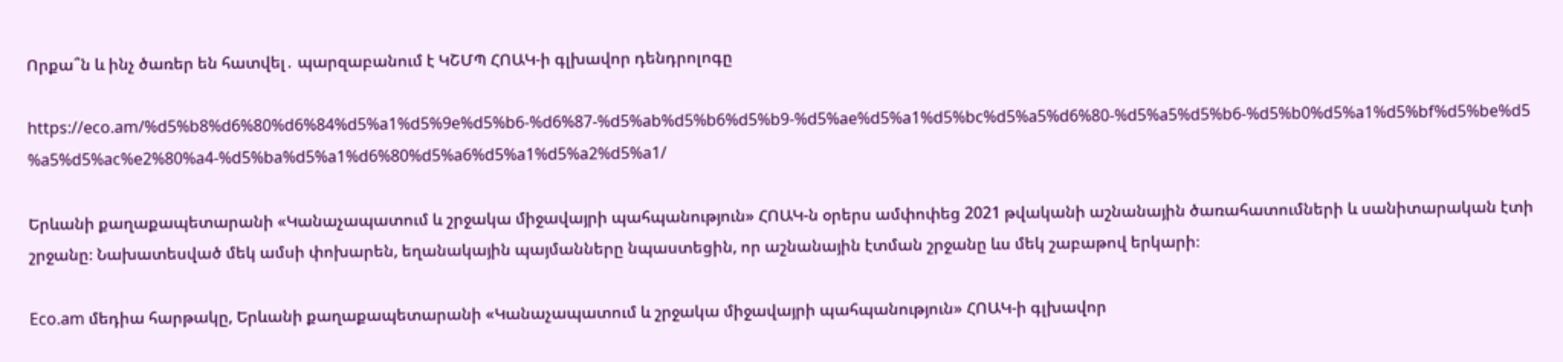Որքա՞ն և ինչ ծառեր են հատվել․ պարզաբանում է ԿՇՄՊ ՀՈԱԿ-ի գլխավոր դենդրոլոգը

https://eco.am/%d5%b8%d6%80%d6%84%d5%a1%d5%9e%d5%b6-%d6%87-%d5%ab%d5%b6%d5%b9-%d5%ae%d5%a1%d5%bc%d5%a5%d6%80-%d5%a5%d5%b6-%d5%b0%d5%a1%d5%bf%d5%be%d5%a5%d5%ac%e2%80%a4-%d5%ba%d5%a1%d6%80%d5%a6%d5%a1%d5%a2%d5%a1/

Երևանի քաղաքապետարանի «Կանաչապատում և շրջակա միջավայրի պահպանություն» ՀՈԱԿ-ն օրերս ամփոփեց 2021 թվականի աշնանային ծառահատումների և սանիտարական էտի շրջանը։ Նախատեսված մեկ ամսի փոխարեն, եղանակային պայմանները նպաստեցին, որ աշնանային էտման շրջանը ևս մեկ շաբաթով երկարի։

Eco.am մեդիա հարթակը, Երևանի քաղաքապետարանի «Կանաչապատում և շրջակա միջավայրի պահպանություն» ՀՈԱԿ-ի գլխավոր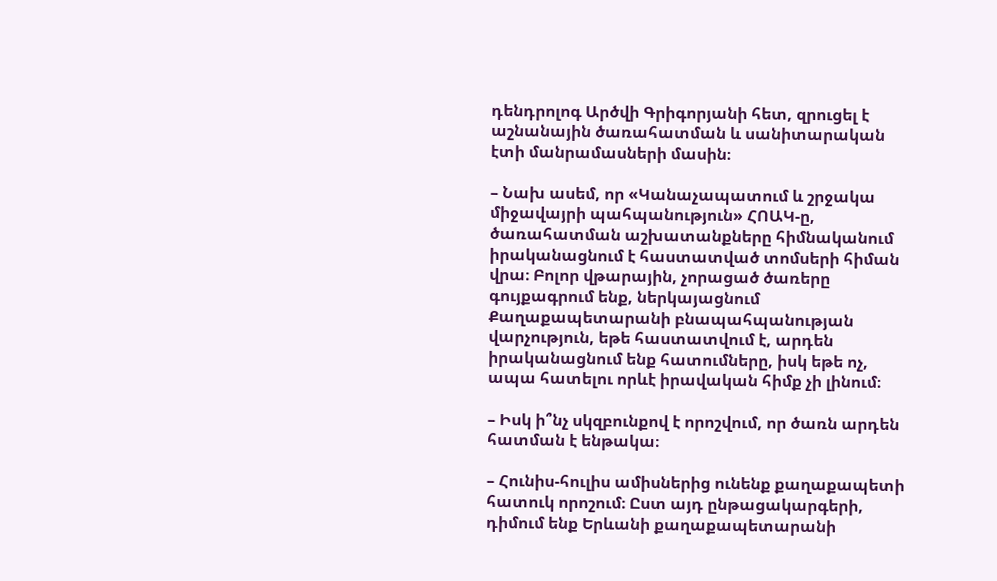դենդրոլոգ Արծվի Գրիգորյանի հետ, զրուցել է աշնանային ծառահատման և սանիտարական էտի մանրամասների մասին։

– Նախ ասեմ, որ «Կանաչապատում և շրջակա միջավայրի պահպանություն» ՀՈԱԿ-ը, ծառահատման աշխատանքները հիմնականում իրականացնում է հաստատված տոմսերի հիման վրա։ Բոլոր վթարային, չորացած ծառերը գույքագրում ենք, ներկայացնում Քաղաքապետարանի բնապահպանության վարչություն, եթե հաստատվում է, արդեն իրականացնում ենք հատումները, իսկ եթե ոչ, ապա հատելու որևէ իրավական հիմք չի լինում։

– Իսկ ի՞նչ սկզբունքով է որոշվում, որ ծառն արդեն հատման է ենթակա։

– Հունիս-հուլիս ամիսներից ունենք քաղաքապետի հատուկ որոշում։ Ըստ այդ ընթացակարգերի, դիմում ենք Երևանի քաղաքապետարանի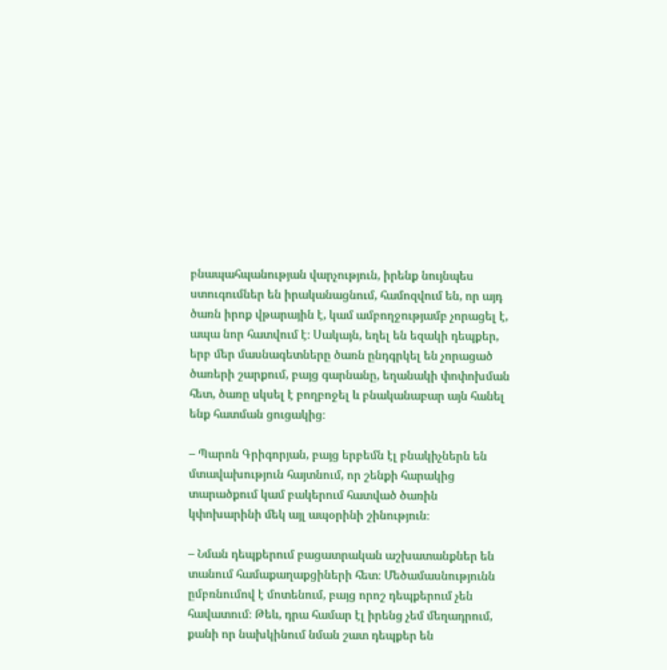բնապահպանության վարչություն, իրենք նույնպես ստուգումներ են իրականացնում, համոզվում են, որ այդ ծառն իրոք վթարային է, կամ ամբողջությամբ չորացել է, ապա նոր հատվում է։ Սակայն, եղել են եզակի դեպքեր, երբ մեր մասնագետները ծառն ընդգրկել են չորացած ծառերի շարքում, բայց գարնանը, եղանակի փոփոխման հետ, ծառը սկսել է բողբոջել և բնականաբար այն հանել ենք հատման ցուցակից։

– Պարոն Գրիգորյան, բայց երբեմն էլ բնակիչներն են մտավախություն հայտնում, որ շենքի հարակից տարածքում կամ բակերում հատված ծառին կփոխարինի մեկ այլ ապօրինի շինություն։

– Նման դեպքերում բացատրական աշխատանքներ են տանում համաքաղաքցիների հետ։ Մեծամասնությունն ըմբռնումով է մոտենում, բայց որոշ դեպքերում չեն հավատում։ Թեև, դրա համար էլ իրենց չեմ մեղադրում, քանի որ նախկինում նման շատ դեպքեր են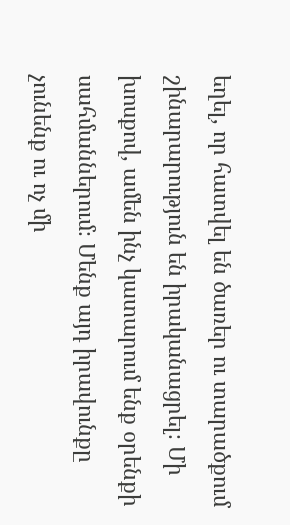եղել, որ հատվել են ծառեր ու տարածքում շինարարություն են իրականացրել։ Մի խոսքով, ամեն ինչ կատարում ենք օրենքի սահմաններում։ Մենք այդ իրավունքը չունենք ու ոչ մի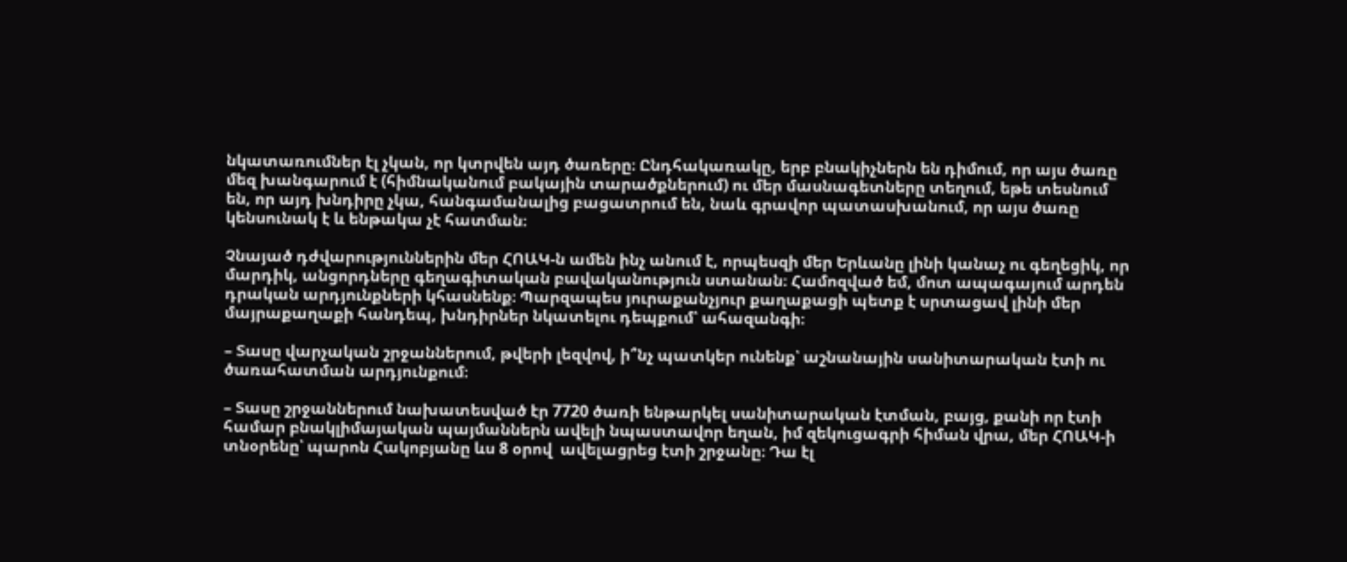նկատառումներ էլ չկան, որ կտրվեն այդ ծառերը։ Ընդհակառակը, երբ բնակիչներն են դիմում, որ այս ծառը մեզ խանգարում է (հիմնականում բակային տարածքներում) ու մեր մասնագետները տեղում, եթե տեսնում են, որ այդ խնդիրը չկա, հանգամանալից բացատրում են, նաև գրավոր պատասխանում, որ այս ծառը կենսունակ է և ենթակա չէ հատման։

Չնայած դժվարություններին մեր ՀՈԱԿ-ն ամեն ինչ անում է, որպեսզի մեր Երևանը լինի կանաչ ու գեղեցիկ, որ մարդիկ, անցորդները գեղագիտական բավականություն ստանան։ Համոզված եմ, մոտ ապագայում արդեն դրական արդյունքների կհասնենք։ Պարզապես յուրաքանչյուր քաղաքացի պետք է սրտացավ լինի մեր մայրաքաղաքի հանդեպ, խնդիրներ նկատելու դեպքում՝ ահազանգի։

– Տասը վարչական շրջաններում, թվերի լեզվով, ի՞նչ պատկեր ունենք՝ աշնանային սանիտարական էտի ու ծառահատման արդյունքում։

– Տասը շրջաններում նախատեսված էր 7720 ծառի ենթարկել սանիտարական էտման, բայց, քանի որ էտի համար բնակլիմայական պայմաններն ավելի նպաստավոր եղան, իմ զեկուցագրի հիման վրա, մեր ՀՈԱԿ-ի տնօրենը՝ պարոն Հակոբյանը ևս 8 օրով  ավելացրեց էտի շրջանը։ Դա էլ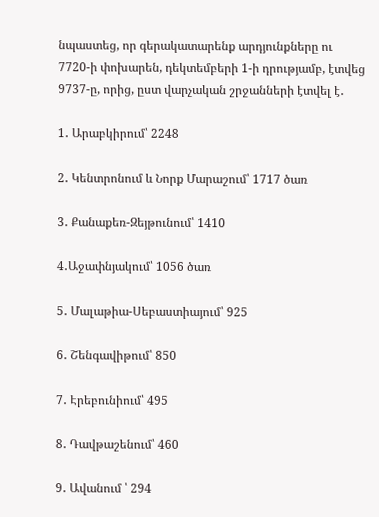նպաստեց, որ գերակատարենք արդյունքները ու 7720-ի փոխարեն, դեկտեմբերի 1-ի դրությամբ, էտվեց 9737-ը, որից, ըստ վարչական շրջանների էտվել է․

1․ Արաբկիրում՝ 2248

2․ Կենտրոնում և Նորք Մարաշում՝ 1717 ծառ

3․ Քանաքեռ-Զեյթունում՝ 1410

4․Աջափնյակում՝ 1056 ծառ

5․ Մալաթիա-Սեբաստիայում՝ 925

6․ Շենգավիթում՝ 850

7․ Էրեբունիում՝ 495

8․ Դավթաշենում՝ 460

9․ Ավանում ՝ 294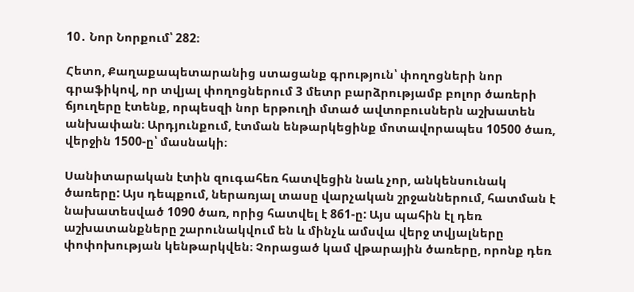10․ Նոր Նորքում՝ 282։

Հետո, Քաղաքապետարանից ստացանք գրություն՝ փողոցների նոր գրաֆիկով, որ տվյալ փողոցներում 3 մետր բարձրությամբ բոլոր ծառերի ճյուղերը էտենք, որպեսզի նոր երթուղի մտած ավտոբուսներն աշխատեն անխափան։ Արդյունքում, էտման ենթարկեցինք մոտավորապես 10500 ծառ, վերջին 1500-ը՝ մասնակի։

Սանիտարական էտին զուգահեռ հատվեցին նաև չոր, անկենսունակ ծառերը: Այս դեպքում, ներառյալ տասը վարչական շրջաններում, հատման է նախատեսված 1090 ծառ, որից հատվել է 861-ը: Այս պահին էլ դեռ աշխատանքները շարունակվում են և մինչև ամսվա վերջ տվյալները փոփոխության կենթարկվեն։ Չորացած կամ վթարային ծառերը, որոնք դեռ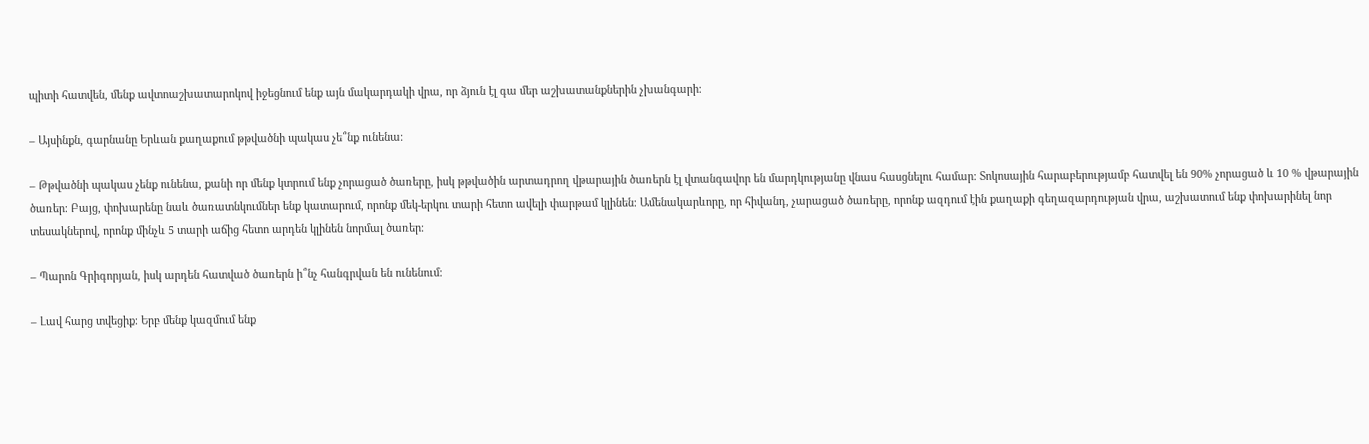պիտի հատվեն, մենք ավտոաշխատարոկով իջեցնում ենք այն մակարդակի վրա, որ ձյուն էլ գա մեր աշխատանքներին չխանգարի։

– Այսինքն, գարնանը Երևան քաղաքում թթվածնի պակաս չե՞նք ունենա։

– Թթվածնի պակաս չենք ունենա, քանի որ մենք կտրում ենք չորացած ծառերը, իսկ թթվածին արտադրող վթարային ծառերն էլ վտանգավոր են մարդկությանը վնաս հասցնելու համար։ Տոկոսային հարաբերությամբ հատվել են 90% չորացած և 10 % վթարային ծառեր։ Բայց, փոխարենը նաև ծառատնկումներ ենք կատարում, որոնք մեկ-երկու տարի հետո ավելի փարթամ կլինեն։ Ամենակարևորը, որ հիվանդ, չարացած ծառերը, որոնք ազդում էին քաղաքի գեղազարդության վրա, աշխատում ենք փոխարինել նոր տեսակներով, որոնք մինչև 5 տարի աճից հետո արդեն կլինեն նորմալ ծառեր։

– Պարոն Գրիգորյան, իսկ արդեն հատված ծառերն ի՞նչ հանգրվան են ունենում։

– Լավ հարց տվեցիք։ Երբ մենք կազմում ենք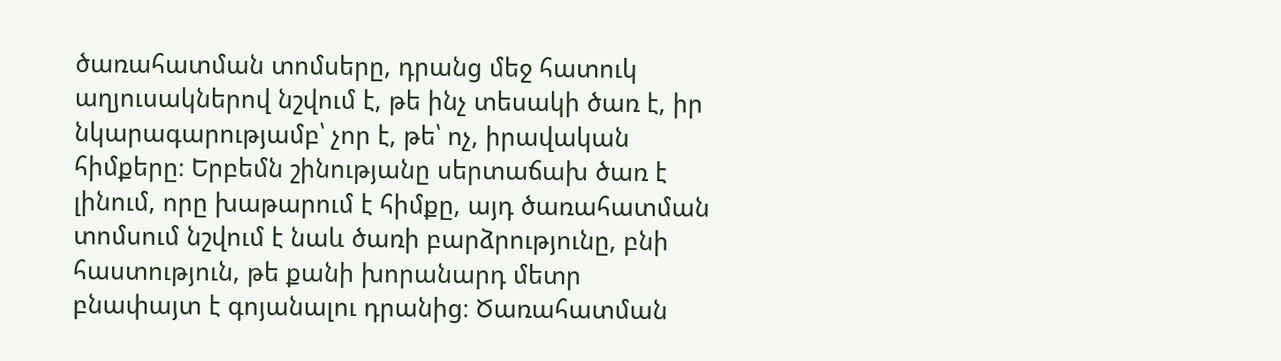ծառահատման տոմսերը, դրանց մեջ հատուկ աղյուսակներով նշվում է, թե ինչ տեսակի ծառ է, իր նկարագարությամբ՝ չոր է, թե՝ ոչ, իրավական հիմքերը։ Երբեմն շինությանը սերտաճախ ծառ է լինում, որը խաթարում է հիմքը, այդ ծառահատման տոմսում նշվում է նաև ծառի բարձրությունը, բնի հաստություն, թե քանի խորանարդ մետր բնափայտ է գոյանալու դրանից։ Ծառահատման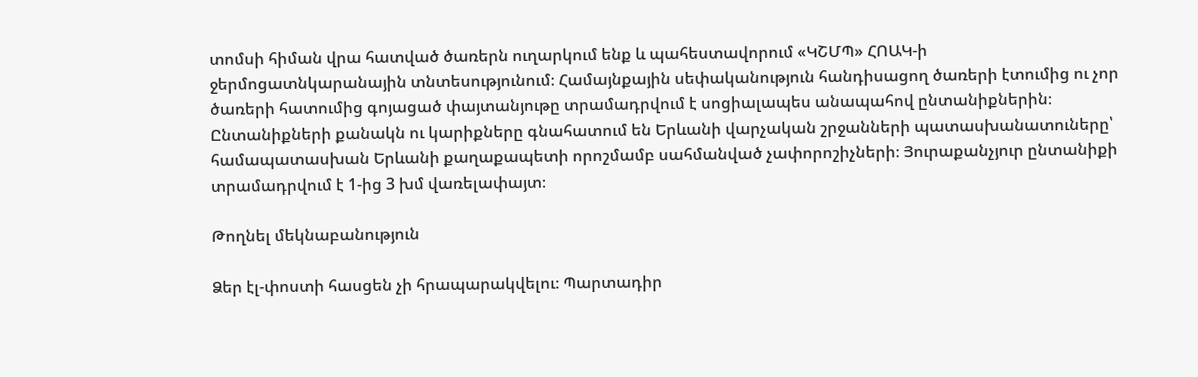տոմսի հիման վրա հատված ծառերն ուղարկում ենք և պահեստավորում «ԿՇՄՊ» ՀՈԱԿ-ի ջերմոցատնկարանային տնտեսությունում։ Համայնքային սեփականություն հանդիսացող ծառերի էտումից ու չոր ծառերի հատումից գոյացած փայտանյութը տրամադրվում է սոցիալապես անապահով ընտանիքներին։ Ընտանիքների քանակն ու կարիքները գնահատում են Երևանի վարչական շրջանների պատասխանատուները՝ համապատասխան Երևանի քաղաքապետի որոշմամբ սահմանված չափորոշիչների։ Յուրաքանչյուր ընտանիքի տրամադրվում է 1-ից 3 խմ վառելափայտ։

Թողնել մեկնաբանություն

Ձեր էլ-փոստի հասցեն չի հրապարակվելու։ Պարտադիր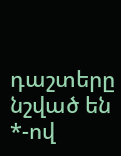դաշտերը նշված են *-ով